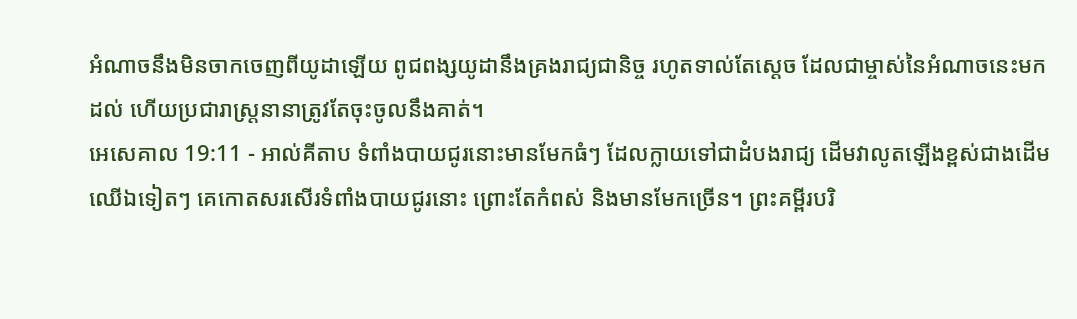អំណាចនឹងមិនចាកចេញពីយូដាឡើយ ពូជពង្សយូដានឹងគ្រងរាជ្យជានិច្ច រហូតទាល់តែស្តេច ដែលជាម្ចាស់នៃអំណាចនេះមកដល់ ហើយប្រជារាស្ត្រនានាត្រូវតែចុះចូលនឹងគាត់។
អេសេគាល 19:11 - អាល់គីតាប ទំពាំងបាយជូរនោះមានមែកធំៗ ដែលក្លាយទៅជាដំបងរាជ្យ ដើមវាលូតឡើងខ្ពស់ជាងដើមឈើឯទៀតៗ គេកោតសរសើរទំពាំងបាយជូរនោះ ព្រោះតែកំពស់ និងមានមែកច្រើន។ ព្រះគម្ពីរបរិ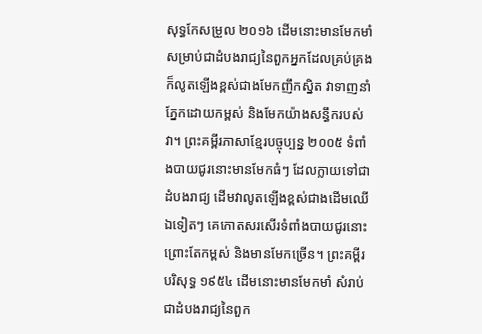សុទ្ធកែសម្រួល ២០១៦ ដើមនោះមានមែកមាំ សម្រាប់ជាដំបងរាជ្យនៃពួកអ្នកដែលគ្រប់គ្រង ក៏លូតឡើងខ្ពស់ជាងមែកញឹកស្និត វាទាញនាំភ្នែកដោយកម្ពស់ និងមែកយ៉ាងសន្ធឹករបស់វា។ ព្រះគម្ពីរភាសាខ្មែរបច្ចុប្បន្ន ២០០៥ ទំពាំងបាយជូរនោះមានមែកធំៗ ដែលក្លាយទៅជាដំបងរាជ្យ ដើមវាលូតឡើងខ្ពស់ជាងដើមឈើឯទៀតៗ គេកោតសរសើរទំពាំងបាយជូរនោះ ព្រោះតែកម្ពស់ និងមានមែកច្រើន។ ព្រះគម្ពីរបរិសុទ្ធ ១៩៥៤ ដើមនោះមានមែកមាំ សំរាប់ជាដំបងរាជ្យនៃពួក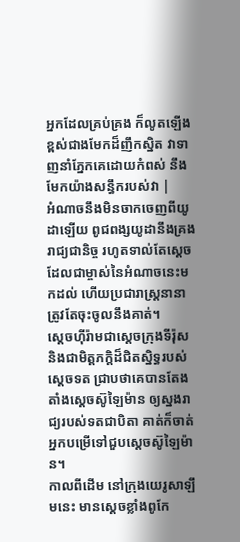អ្នកដែលគ្រប់គ្រង ក៏លូតឡើងខ្ពស់ជាងមែកដ៏ញឹកស្និត វាទាញនាំភ្នែកគេដោយកំពស់ នឹងមែកយ៉ាងសន្ធឹករបស់វា |
អំណាចនឹងមិនចាកចេញពីយូដាឡើយ ពូជពង្សយូដានឹងគ្រងរាជ្យជានិច្ច រហូតទាល់តែស្តេច ដែលជាម្ចាស់នៃអំណាចនេះមកដល់ ហើយប្រជារាស្ត្រនានាត្រូវតែចុះចូលនឹងគាត់។
ស្តេចហ៊ីរ៉ាមជាស្តេចក្រុងទីរ៉ុស និងជាមិត្តភក្តិដ៏ជិតស្និទ្ធរបស់ស្តេចទត ជ្រាបថាគេបានតែងតាំងស្តេចស៊ូឡៃម៉ាន ឲ្យស្នងរាជ្យរបស់ទតជាបិតា គាត់ក៏ចាត់អ្នកបម្រើទៅជួបស្តេចស៊ូឡៃម៉ាន។
កាលពីដើម នៅក្រុងយេរូសាឡឹមនេះ មានស្ដេចខ្លាំងពូកែ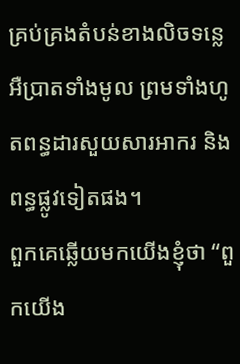គ្រប់គ្រងតំបន់ខាងលិចទន្លេអឺប្រាតទាំងមូល ព្រមទាំងហូតពន្ធដារសួយសារអាករ និងពន្ធផ្លូវទៀតផង។
ពួកគេឆ្លើយមកយើងខ្ញុំថា “ពួកយើង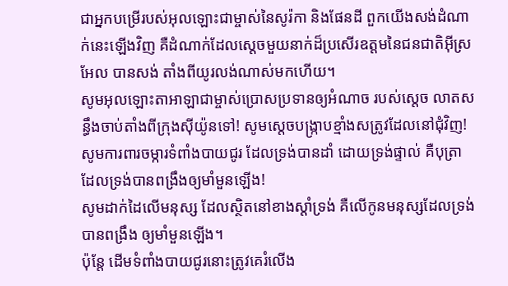ជាអ្នកបម្រើរបស់អុលឡោះជាម្ចាស់នៃសូរ៉កា និងផែនដី ពួកយើងសង់ដំណាក់នេះឡើងវិញ គឺដំណាក់ដែលស្ដេចមួយនាក់ដ៏ប្រសើរឧត្ដមនៃជនជាតិអ៊ីស្រអែល បានសង់ តាំងពីយូរលង់ណាស់មកហើយ។
សូមអុលឡោះតាអាឡាជាម្ចាស់ប្រោសប្រទានឲ្យអំណាច របស់ស្តេច លាតសន្ធឹងចាប់តាំងពីក្រុងស៊ីយ៉ូនទៅ! សូមស្តេចបង្ក្រាបខ្មាំងសត្រូវដែលនៅជុំវិញ!
សូមការពារចម្ការទំពាំងបាយជូរ ដែលទ្រង់បានដាំ ដោយទ្រង់ផ្ទាល់ គឺបុត្រាដែលទ្រង់បានពង្រឹងឲ្យមាំមួនឡើង!
សូមដាក់ដៃលើមនុស្ស ដែលស្ថិតនៅខាងស្ដាំទ្រង់ គឺលើកូនមនុស្សដែលទ្រង់បានពង្រឹង ឲ្យមាំមួនឡើង។
ប៉ុន្តែ ដើមទំពាំងបាយជូរនោះត្រូវគេរំលើង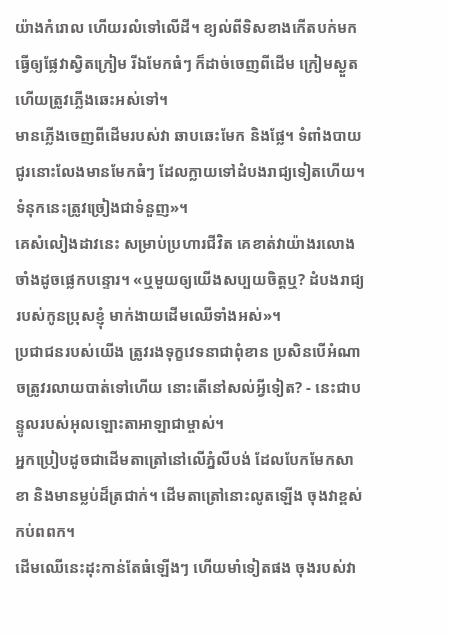យ៉ាងកំរោល ហើយរលំទៅលើដី។ ខ្យល់ពីទិសខាងកើតបក់មក ធ្វើឲ្យផ្លែវាស្វិតក្រៀម រីឯមែកធំៗ ក៏ដាច់ចេញពីដើម ក្រៀមស្ងួត ហើយត្រូវភ្លើងឆេះអស់ទៅ។
មានភ្លើងចេញពីដើមរបស់វា ឆាបឆេះមែក និងផ្លែ។ ទំពាំងបាយជូរនោះលែងមានមែកធំៗ ដែលក្លាយទៅដំបងរាជ្យទៀតហើយ។ ទំនុកនេះត្រូវច្រៀងជាទំនួញ»។
គេសំលៀងដាវនេះ សម្រាប់ប្រហារជីវិត គេខាត់វាយ៉ាងរលោង ចាំងដូចផ្លេកបន្ទោរ។ «ឬមួយឲ្យយើងសប្បយចិត្តឬ? ដំបងរាជ្យរបស់កូនប្រុសខ្ញុំ មាក់ងាយដើមឈើទាំងអស់»។
ប្រជាជនរបស់យើង ត្រូវរងទុក្ខវេទនាជាពុំខាន ប្រសិនបើអំណាចត្រូវរលាយបាត់ទៅហើយ នោះតើនៅសល់អ្វីទៀត? - នេះជាបន្ទូលរបស់អុលឡោះតាអាឡាជាម្ចាស់។
អ្នកប្រៀបដូចជាដើមតាត្រៅនៅលើភ្នំលីបង់ ដែលបែកមែកសាខា និងមានម្លប់ដ៏ត្រជាក់។ ដើមតាត្រៅនោះលូតឡើង ចុងវាខ្ពស់កប់ពពក។
ដើមឈើនេះដុះកាន់តែធំឡើងៗ ហើយមាំទៀតផង ចុងរបស់វា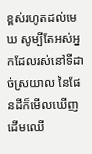ខ្ពស់រហូតដល់មេឃ សូម្បីតែអស់អ្នកដែលរស់នៅទីដាច់ស្រយាល នៃផែនដីក៏មើលឃើញដើមឈើ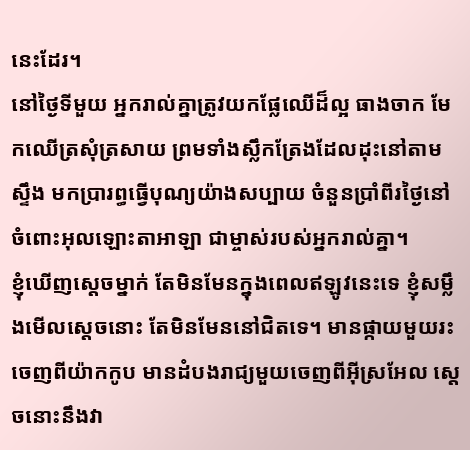នេះដែរ។
នៅថ្ងៃទីមួយ អ្នករាល់គ្នាត្រូវយកផ្លែឈើដ៏ល្អ ធាងចាក មែកឈើត្រសុំត្រសាយ ព្រមទាំងស្លឹកត្រែងដែលដុះនៅតាមស្ទឹង មកប្រារព្ធធ្វើបុណ្យយ៉ាងសប្បាយ ចំនួនប្រាំពីរថ្ងៃនៅចំពោះអុលឡោះតាអាឡា ជាម្ចាស់របស់អ្នករាល់គ្នា។
ខ្ញុំឃើញស្តេចម្នាក់ តែមិនមែនក្នុងពេលឥឡូវនេះទេ ខ្ញុំសម្លឹងមើលស្តេចនោះ តែមិនមែននៅជិតទេ។ មានផ្កាយមួយរះចេញពីយ៉ាកកូប មានដំបងរាជ្យមួយចេញពីអ៊ីស្រអែល ស្តេចនោះនឹងវា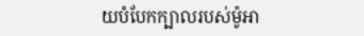យបំបែកក្បាលរបស់ម៉ូអា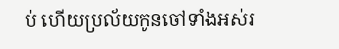ប់ ហើយប្រល័យកូនចៅទាំងអស់រ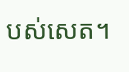បស់សេត។